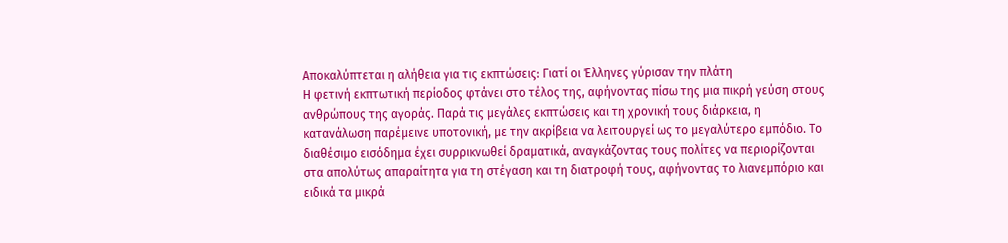Αποκαλύπτεται η αλήθεια για τις εκπτώσεις: Γιατί οι Έλληνες γύρισαν την πλάτη
Η φετινή εκπτωτική περίοδος φτάνει στο τέλος της, αφήνοντας πίσω της μια πικρή γεύση στους ανθρώπους της αγοράς. Παρά τις μεγάλες εκπτώσεις και τη χρονική τους διάρκεια, η κατανάλωση παρέμεινε υποτονική, με την ακρίβεια να λειτουργεί ως το μεγαλύτερο εμπόδιο. Το διαθέσιμο εισόδημα έχει συρρικνωθεί δραματικά, αναγκάζοντας τους πολίτες να περιορίζονται στα απολύτως απαραίτητα για τη στέγαση και τη διατροφή τους, αφήνοντας το λιανεμπόριο και ειδικά τα μικρά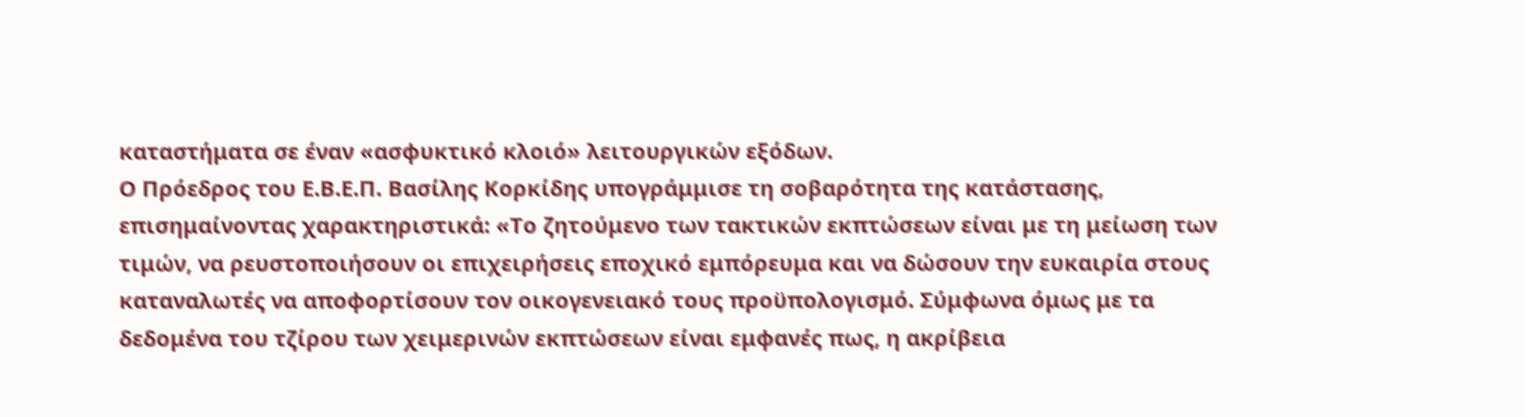καταστήματα σε έναν «ασφυκτικό κλοιό» λειτουργικών εξόδων.
Ο Πρόεδρος του Ε.Β.Ε.Π. Βασίλης Κορκίδης υπογράμμισε τη σοβαρότητα της κατάστασης, επισημαίνοντας χαρακτηριστικά: «Το ζητούμενο των τακτικών εκπτώσεων είναι με τη μείωση των τιμών, να ρευστοποιήσουν οι επιχειρήσεις εποχικό εμπόρευμα και να δώσουν την ευκαιρία στους καταναλωτές να αποφορτίσουν τον οικογενειακό τους προϋπολογισμό. Σύμφωνα όμως με τα δεδομένα του τζίρου των χειμερινών εκπτώσεων είναι εμφανές πως, η ακρίβεια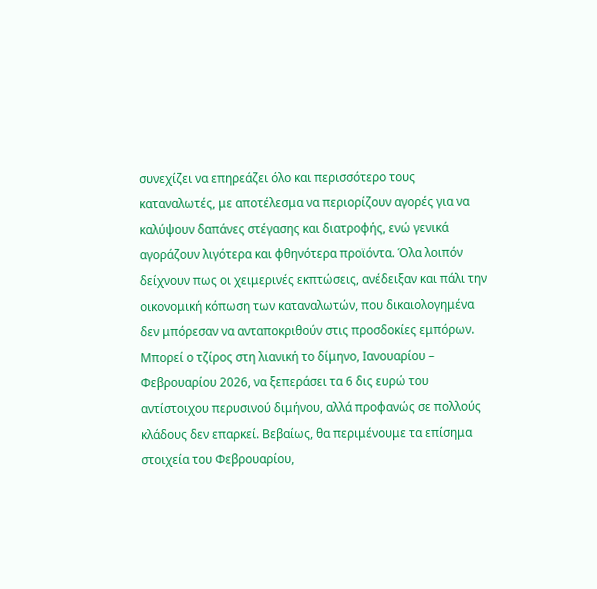συνεχίζει να επηρεάζει όλο και περισσότερο τους καταναλωτές, με αποτέλεσμα να περιορίζουν αγορές για να καλύψουν δαπάνες στέγασης και διατροφής, ενώ γενικά αγοράζουν λιγότερα και φθηνότερα προϊόντα. Όλα λοιπόν δείχνουν πως οι χειμερινές εκπτώσεις, ανέδειξαν και πάλι την οικονομική κόπωση των καταναλωτών, που δικαιολογημένα δεν μπόρεσαν να ανταποκριθούν στις προσδοκίες εμπόρων. Μπορεί ο τζίρος στη λιανική το δίμηνο, Ιανουαρίου – Φεβρουαρίου 2026, να ξεπεράσει τα 6 δις ευρώ του αντίστοιχου περυσινού διμήνου, αλλά προφανώς σε πολλούς κλάδους δεν επαρκεί. Βεβαίως, θα περιμένουμε τα επίσημα στοιχεία του Φεβρουαρίου,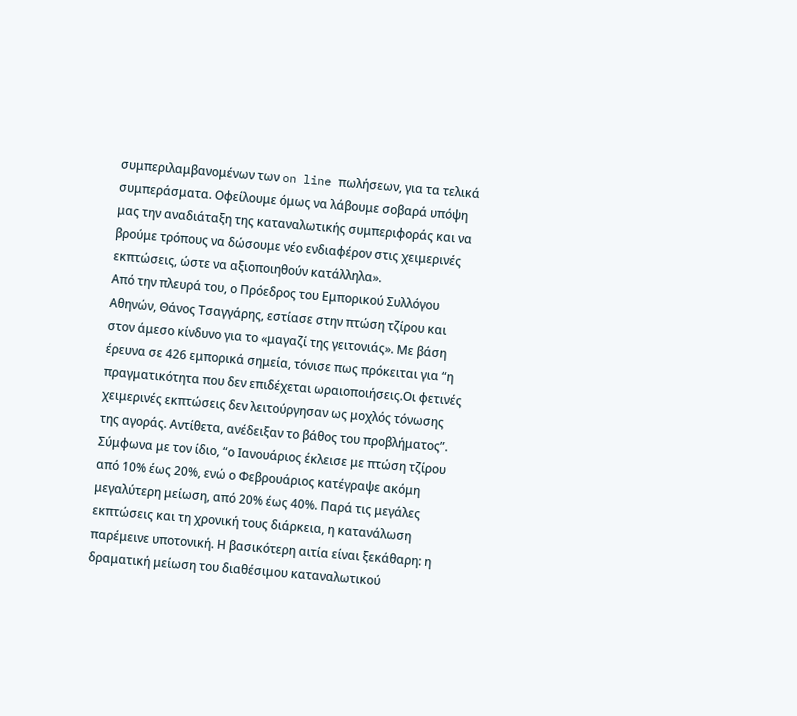συμπεριλαμβανομένων των on line πωλήσεων, για τα τελικά συμπεράσματα. Οφείλουμε όμως να λάβουμε σοβαρά υπόψη μας την αναδιάταξη της καταναλωτικής συμπεριφοράς και να βρούμε τρόπους να δώσουμε νέο ενδιαφέρον στις χειμερινές εκπτώσεις, ώστε να αξιοποιηθούν κατάλληλα».
Από την πλευρά του, ο Πρόεδρος του Εμπορικού Συλλόγου Αθηνών, Θάνος Τσαγγάρης, εστίασε στην πτώση τζίρου και στον άμεσο κίνδυνο για το «μαγαζί της γειτονιάς». Με βάση έρευνα σε 426 εμπορικά σημεία, τόνισε πως πρόκειται για “η πραγματικότητα που δεν επιδέχεται ωραιοποιήσεις.Οι φετινές χειμερινές εκπτώσεις δεν λειτούργησαν ως μοχλός τόνωσης της αγοράς. Αντίθετα, ανέδειξαν το βάθος του προβλήματος”. Σύμφωνα με τον ίδιο, “ο Ιανουάριος έκλεισε με πτώση τζίρου από 10% έως 20%, ενώ ο Φεβρουάριος κατέγραψε ακόμη μεγαλύτερη μείωση, από 20% έως 40%. Παρά τις μεγάλες εκπτώσεις και τη χρονική τους διάρκεια, η κατανάλωση παρέμεινε υποτονική. Η βασικότερη αιτία είναι ξεκάθαρη: η δραματική μείωση του διαθέσιμου καταναλωτικού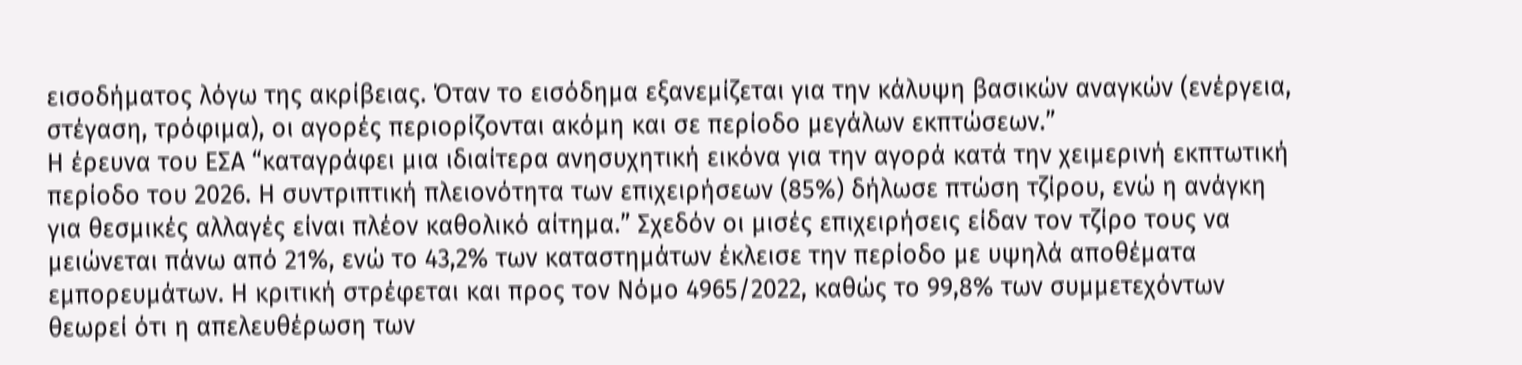εισοδήματος λόγω της ακρίβειας. Όταν το εισόδημα εξανεμίζεται για την κάλυψη βασικών αναγκών (ενέργεια, στέγαση, τρόφιμα), οι αγορές περιορίζονται ακόμη και σε περίοδο μεγάλων εκπτώσεων.”
Η έρευνα του ΕΣΑ “καταγράφει μια ιδιαίτερα ανησυχητική εικόνα για την αγορά κατά την χειμερινή εκπτωτική περίοδο του 2026. Η συντριπτική πλειονότητα των επιχειρήσεων (85%) δήλωσε πτώση τζίρου, ενώ η ανάγκη για θεσμικές αλλαγές είναι πλέον καθολικό αίτημα.” Σχεδόν οι μισές επιχειρήσεις είδαν τον τζίρο τους να μειώνεται πάνω από 21%, ενώ το 43,2% των καταστημάτων έκλεισε την περίοδο με υψηλά αποθέματα εμπορευμάτων. Η κριτική στρέφεται και προς τον Νόμο 4965/2022, καθώς το 99,8% των συμμετεχόντων θεωρεί ότι η απελευθέρωση των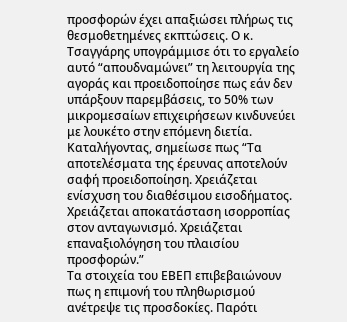προσφορών έχει απαξιώσει πλήρως τις θεσμοθετημένες εκπτώσεις. Ο κ. Τσαγγάρης υπογράμμισε ότι το εργαλείο αυτό “απουδναμώνει” τη λειτουργία της αγοράς και προειδοποίησε πως εάν δεν υπάρξουν παρεμβάσεις, το 50% των μικρομεσαίων επιχειρήσεων κινδυνεύει με λουκέτο στην επόμενη διετία. Καταλήγοντας, σημείωσε πως “Τα αποτελέσματα της έρευνας αποτελούν σαφή προειδοποίηση. Χρειάζεται ενίσχυση του διαθέσιμου εισοδήματος. Χρειάζεται αποκατάσταση ισορροπίας στον ανταγωνισμό. Χρειάζεται επαναξιολόγηση του πλαισίου προσφορών.”
Τα στοιχεία του ΕΒΕΠ επιβεβαιώνουν πως η επιμονή του πληθωρισμού ανέτρεψε τις προσδοκίες. Παρότι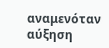αναμενόταν αύξηση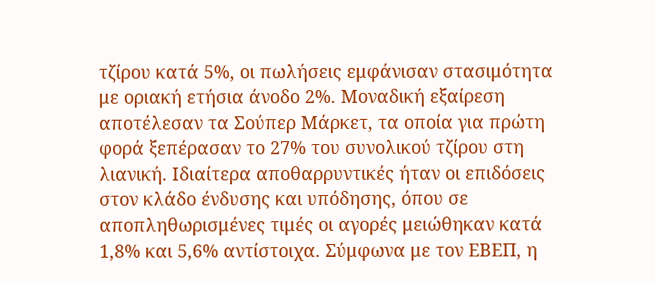τζίρου κατά 5%, οι πωλήσεις εμφάνισαν στασιμότητα με οριακή ετήσια άνοδο 2%. Μοναδική εξαίρεση αποτέλεσαν τα Σούπερ Μάρκετ, τα οποία για πρώτη φορά ξεπέρασαν το 27% του συνολικού τζίρου στη λιανική. Ιδιαίτερα αποθαρρυντικές ήταν οι επιδόσεις στον κλάδο ένδυσης και υπόδησης, όπου σε αποπληθωρισμένες τιμές οι αγορές μειώθηκαν κατά 1,8% και 5,6% αντίστοιχα. Σύμφωνα με τον ΕΒΕΠ, η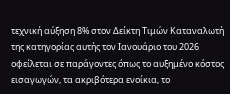τεχνική αύξηση 8% στον Δείκτη Τιμών Καταναλωτή της κατηγορίας αυτής τον Ιανουάριο του 2026 οφείλεται σε παράγοντες όπως το αυξημένο κόστος εισαγωγών, τα ακριβότερα ενοίκια, το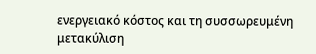ενεργειακό κόστος και τη συσσωρευμένη μετακύλιση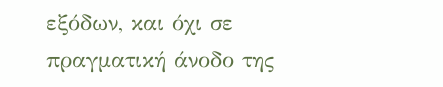εξόδων, και όχι σε πραγματική άνοδο της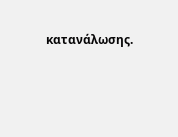κατανάλωσης.